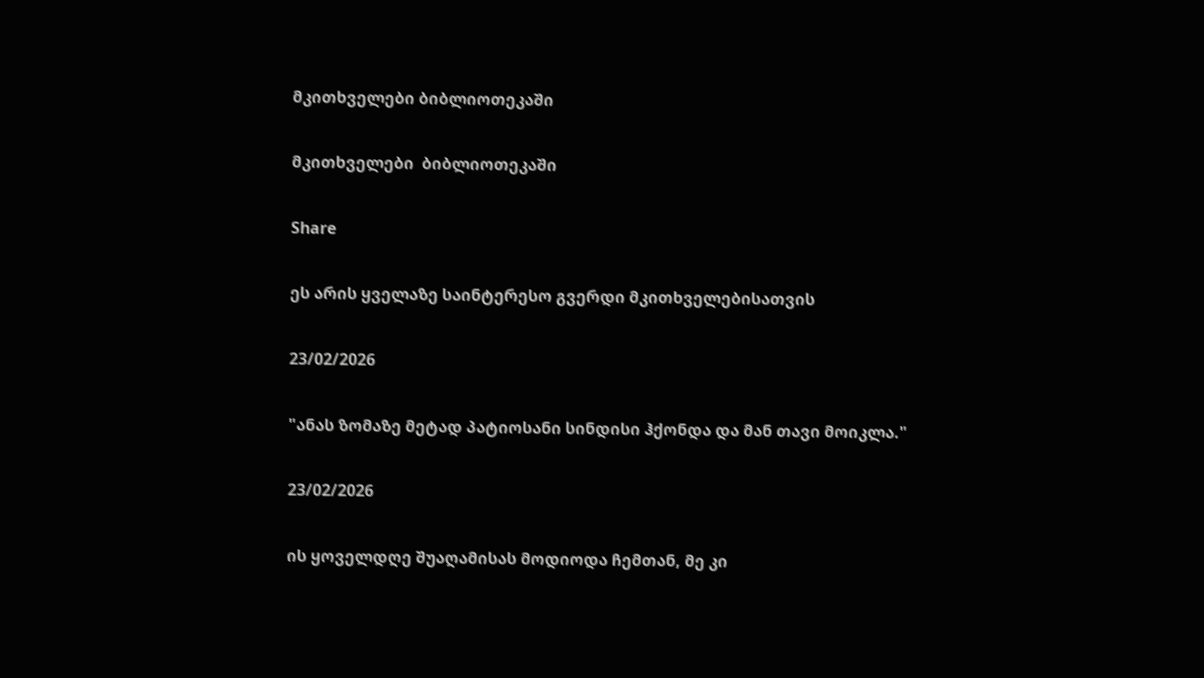მკითხველები ბიბლიოთეკაში

მკითხველები  ბიბლიოთეკაში

Share

ეს არის ყველაზე საინტერესო გვერდი მკითხველებისათვის

23/02/2026

"ანას ზომაზე მეტად პატიოსანი სინდისი ჰქონდა და მან თავი მოიკლა."

23/02/2026

ის ყოველდღე შუაღამისას მოდიოდა ჩემთან, მე კი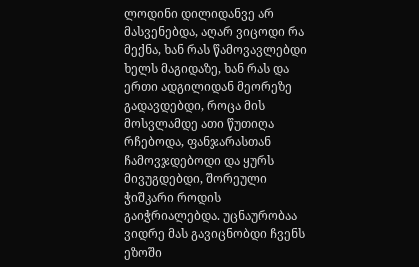ლოდინი დილიდანვე არ მასვენებდა, აღარ ვიცოდი რა მექნა, ხან რას წამოვავლებდი ხელს მაგიდაზე, ხან რას და ერთი ადგილიდან მეორეზე გადავდებდი, როცა მის მოსვლამდე ათი წუთიღა რჩებოდა, ფანჯარასთან ჩამოვჯდებოდი და ყურს მივუგდებდი, შორეული ჭიშკარი როდის გაიჭრიალებდა. უცნაურობაა ვიდრე მას გავიცნობდი ჩვენს ეზოში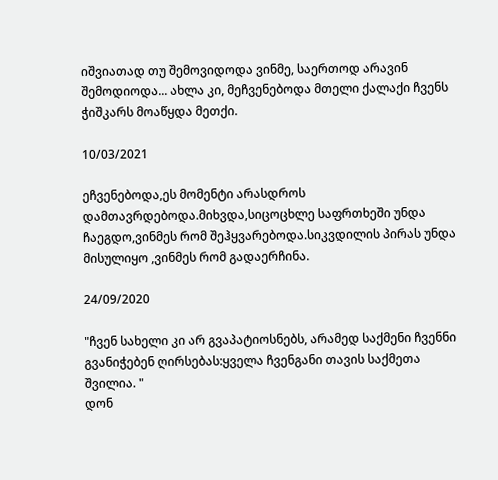იშვიათად თუ შემოვიდოდა ვინმე, საერთოდ არავინ შემოდიოდა... ახლა კი, მეჩვენებოდა მთელი ქალაქი ჩვენს ჭიშკარს მოაწყდა მეთქი.

10/03/2021

ეჩვენებოდა,ეს მომენტი არასდროს დამთავრდებოდა.მიხვდა,სიცოცხლე საფრთხეში უნდა ჩაეგდო,ვინმეს რომ შეჰყვარებოდა.სიკვდილის პირას უნდა მისულიყო ,ვინმეს რომ გადაერჩინა.

24/09/2020

"ჩვენ სახელი კი არ გვაპატიოსნებს, არამედ საქმენი ჩვენნი გვანიჭებენ ღირსებას:ყველა ჩვენგანი თავის საქმეთა შვილია. "
დონ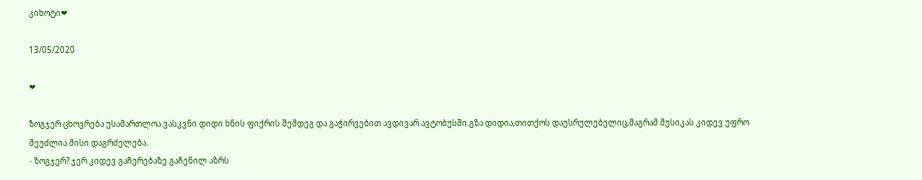კიხოტი❤

13/05/2020

❤

ზოგჯერ ცხოვრება უსამართლოა.ვასკვნი დიდი ხნის ფიქრის შემდეგ და გაჭირვებით ავდივარ ავტობუსში.გზა დიდია,თითქოს დაუსრულებელიც,მაგრამ მუსიკას კიდევ უფრო შეუძლია მისი დაგრძელება.
- ზოგჯერ? ჯერ კიდევ გაჩერებაზე გაჩენილ აზრს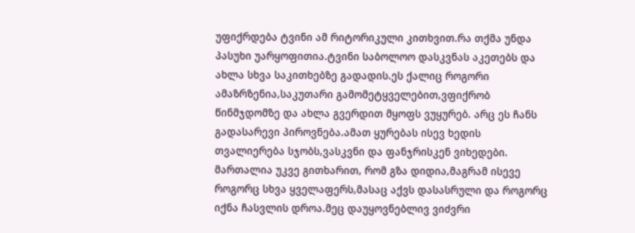უფიქრდება ტვინი ამ რიტორიკული კითხვით.რა თქმა უნდა პასუხი უარყოფითია.ტვინი საბოლოო დასკვნას აკეთებს და ახლა სხვა საკითხებზე გადადის.ეს ქალიც როგორი ამაზრზენია,საკუთარი გამომეტყველებით,ვფიქრობ წინმჯდომზე და ახლა გვერდით მყოფს ვუყურებ. არც ეს ჩანს გადასარევი პიროვნება.ამათ ყურებას ისევ ხედის თვალიერება სჯობს,ვასკვნი და ფანჯრისკენ ვიხედები. მართალია უკვე გითხარით, რომ გზა დიდია,მაგრამ ისევე როგორც სხვა ყველაფერს,მასაც აქვს დასასრული და როგორც იქნა ჩასვლის დროა.მეც დაუყოვნებლივ ვიძვრი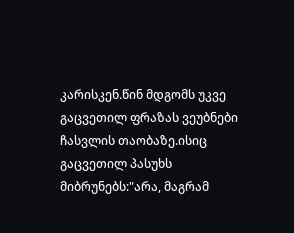კარისკენ.წინ მდგომს უკვე გაცვეთილ ფრაზას ვეუბნები ჩასვლის თაობაზე.ისიც გაცვეთილ პასუხს მიბრუნებს:"არა, მაგრამ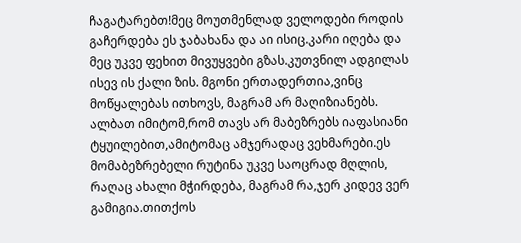ჩაგატარებთ!მეც მოუთმენლად ველოდები როდის გაჩერდება ეს ჯაბახანა და აი ისიც.კარი იღება და მეც უკვე ფეხით მივუყვები გზას.კუთვნილ ადგილას ისევ ის ქალი ზის. მგონი ერთადერთია,ვინც მოწყალებას ითხოვს, მაგრამ არ მაღიზიანებს. ალბათ იმიტომ,რომ თავს არ მაბეზრებს იაფასიანი ტყუილებით,ამიტომაც ამჯერადაც ვეხმარები.ეს მომაბეზრებელი რუტინა უკვე საოცრად მღლის, რაღაც ახალი მჭირდება, მაგრამ რა,ჯერ კიდევ ვერ გამიგია.თითქოს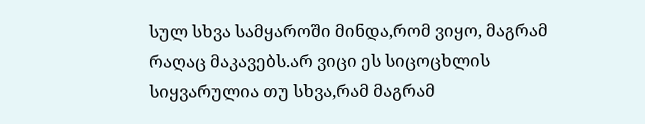სულ სხვა სამყაროში მინდა,რომ ვიყო, მაგრამ რაღაც მაკავებს.არ ვიცი ეს სიცოცხლის სიყვარულია თუ სხვა,რამ მაგრამ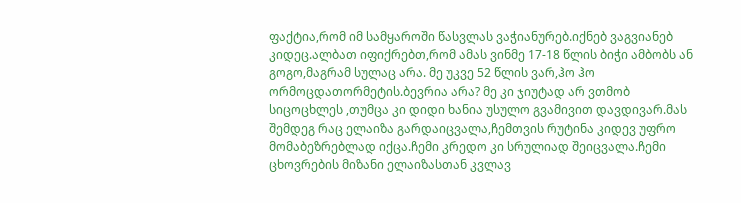ფაქტია,რომ იმ სამყაროში წასვლას ვაჭიანურებ.იქნებ ვაგვიანებ კიდეც.ალბათ იფიქრებთ,რომ ამას ვინმე 17-18 წლის ბიჭი ამბობს ან გოგო,მაგრამ სულაც არა. მე უკვე 52 წლის ვარ,ჰო ჰო ორმოცდათორმეტის.ბევრია არა? მე კი ჯიუტად არ ვთმობ სიცოცხლეს ,თუმცა კი დიდი ხანია უსულო გვამივით დავდივარ.მას შემდეგ რაც ელაიზა გარდაიცვალა,ჩემთვის რუტინა კიდევ უფრო მომაბეზრებლად იქცა.ჩემი კრედო კი სრულიად შეიცვალა.ჩემი ცხოვრების მიზანი ელაიზასთან კვლავ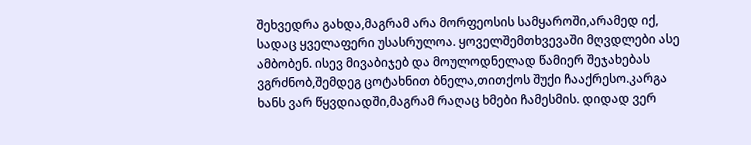შეხვედრა გახდა,მაგრამ არა მორფეოსის სამყაროში,არამედ იქ, სადაც ყველაფერი უსასრულოა. ყოველშემთხვევაში მღვდლები ასე ამბობენ. ისევ მივაბიჯებ და მოულოდნელად წამიერ შეჯახებას ვგრძნობ,შემდეგ ცოტახნით ბნელა,თითქოს შუქი ჩააქრესო.კარგა ხანს ვარ წყვდიადში,მაგრამ რაღაც ხმები ჩამესმის. დიდად ვერ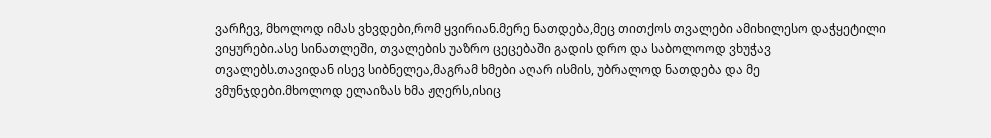ვარჩევ, მხოლოდ იმას ვხვდები,რომ ყვირიან.მერე ნათდება,მეც თითქოს თვალები ამიხილესო დაჭყეტილი ვიყურები.ასე სინათლეში, თვალების უაზრო ცეცებაში გადის დრო და საბოლოოდ ვხუჭავ თვალებს.თავიდან ისევ სიბნელეა,მაგრამ ხმები აღარ ისმის, უბრალოდ ნათდება და მე ვმუნჯდები.მხოლოდ ელაიზას ხმა ჟღერს,ისიც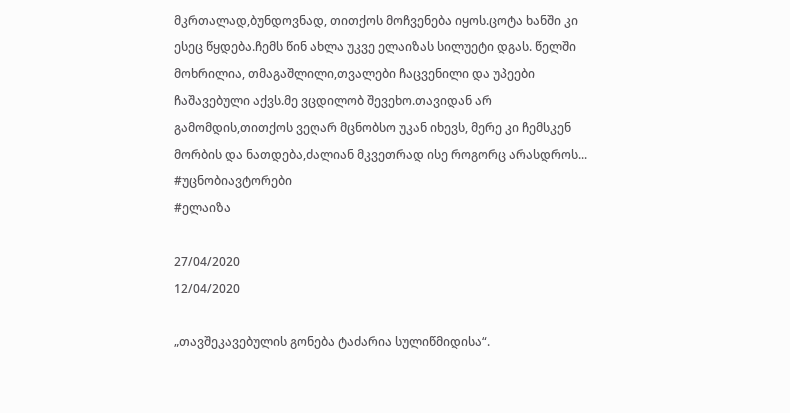მკრთალად,ბუნდოვნად, თითქოს მოჩვენება იყოს.ცოტა ხანში კი ესეც წყდება.ჩემს წინ ახლა უკვე ელაიზას სილუეტი დგას. წელში მოხრილია, თმაგაშლილი,თვალები ჩაცვენილი და უპეები ჩაშავებული აქვს.მე ვცდილობ შევეხო.თავიდან არ გამომდის,თითქოს ვეღარ მცნობსო უკან იხევს, მერე კი ჩემსკენ მორბის და ნათდება,ძალიან მკვეთრად ისე როგორც არასდროს...
#უცნობიავტორები
#ელაიზა

27/04/2020
12/04/2020

„თავშეკავებულის გონება ტაძარია სულიწმიდისა“.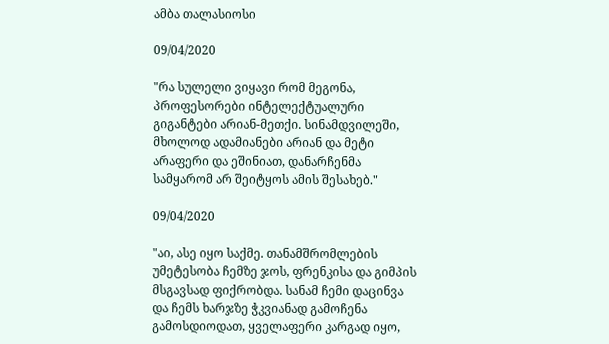ამბა თალასიოსი

09/04/2020

"რა სულელი ვიყავი რომ მეგონა, პროფესორები ინტელექტუალური გიგანტები არიან-მეთქი. სინამდვილეში, მხოლოდ ადამიანები არიან და მეტი არაფერი და ეშინიათ, დანარჩენმა სამყარომ არ შეიტყოს ამის შესახებ."

09/04/2020

"აი, ასე იყო საქმე. თანამშრომლების უმეტესობა ჩემზე ჯოს, ფრენკისა და გიმპის მსგავსად ფიქრობდა. სანამ ჩემი დაცინვა და ჩემს ხარჯზე ჭკვიანად გამოჩენა გამოსდიოდათ, ყველაფერი კარგად იყო,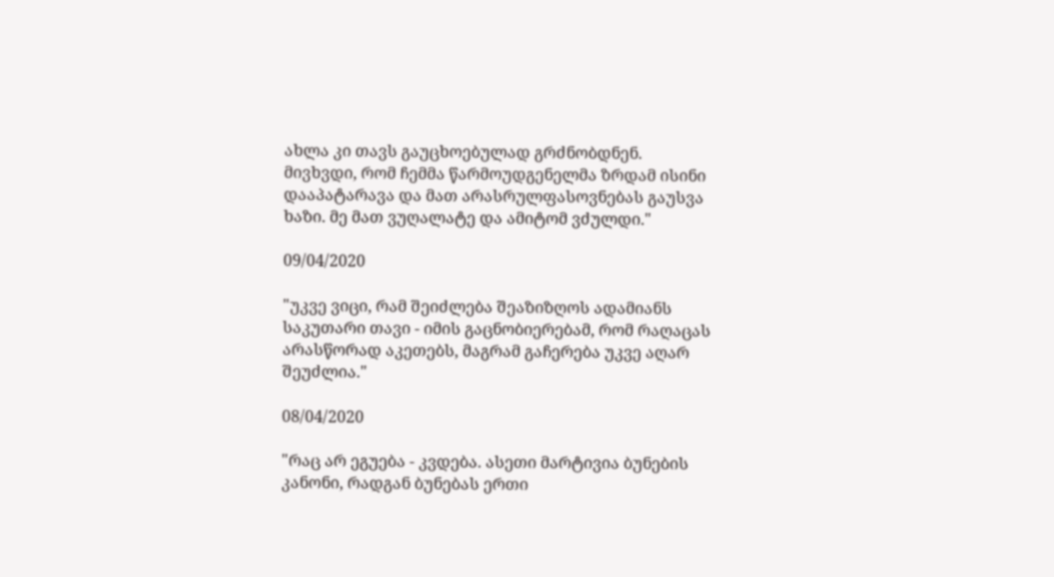ახლა კი თავს გაუცხოებულად გრძნობდნენ. მივხვდი, რომ ჩემმა წარმოუდგენელმა ზრდამ ისინი დააპატარავა და მათ არასრულფასოვნებას გაუსვა ხაზი. მე მათ ვუღალატე და ამიტომ ვძულდი."

09/04/2020

"უკვე ვიცი, რამ შეიძლება შეაზიზღოს ადამიანს საკუთარი თავი - იმის გაცნობიერებამ, რომ რაღაცას არასწორად აკეთებს, მაგრამ გაჩერება უკვე აღარ შეუძლია."

08/04/2020

"რაც არ ეგუება - კვდება. ასეთი მარტივია ბუნების კანონი, რადგან ბუნებას ერთი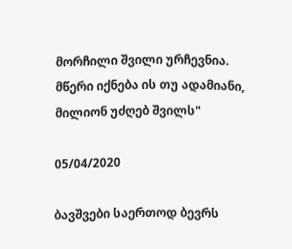მორჩილი შვილი ურჩევნია. მწერი იქნება ის თუ ადამიანი, მილიონ უძღებ შვილს"

05/04/2020

ბავშვები საერთოდ ბევრს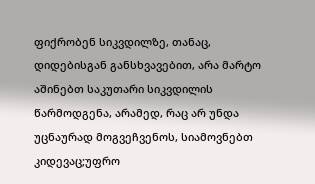ფიქრობენ სიკვდილზე, თანაც, დიდებისგან განსხვავებით, არა მარტო აშინებთ საკუთარი სიკვდილის წარმოდგენა, არამედ, რაც არ უნდა უცნაურად მოგვეჩვენოს, სიამოვნებთ კიდევაც;უფრო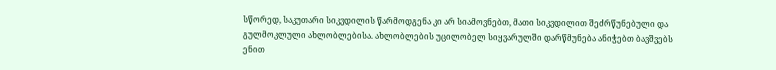სწორედ, საკუთარი სიკვდილის წარმოდგენა კი არ სიამოვნებთ, მათი სიკვდილით შეძრწუნებული და გულმოკლული ახლობლებისა. ახლობლების უცილობელ სიყვარულში დარწმუნება ანიჭებთ ბავშვებს ენით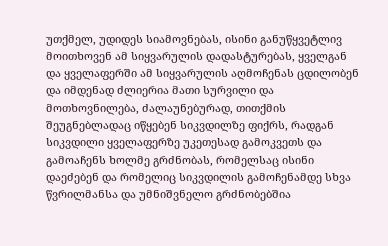უთქმელ, უდიდეს სიამოვნებას, ისინი განუწყვეტლივ მოითხოვენ ამ სიყვარულის დადასტურებას, ყველგან და ყველაფერში ამ სიყვარულის აღმოჩენას ცდილობენ და იმდენად ძლიერია მათი სურვილი და მოთხოვნილება, ძალაუნებურად, თითქმის შეუგნებლადაც იწყებენ სიკვდილზე ფიქრს, რადგან სიკვდილი ყველაფერზე უკეთესად გამოკვეთს და გამოაჩენს ხოლმე გრძნობას, რომელსაც ისინი დაეძებენ და რომელიც სიკვდილის გამოჩენამდე სხვა წვრილმანსა და უმნიშვნელო გრძნობებშია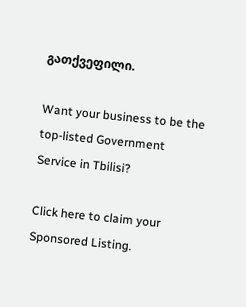გათქვეფილი.

Want your business to be the top-listed Government Service in Tbilisi?

Click here to claim your Sponsored Listing.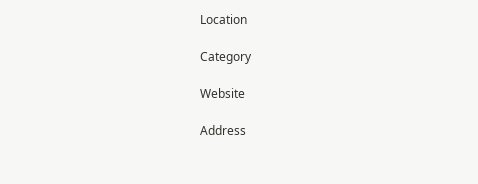Location

Category

Website

Address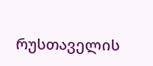რუსთაველის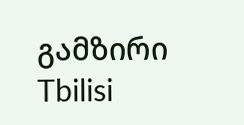გამზირი
Tbilisi